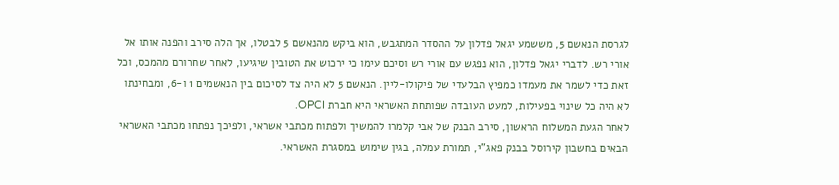לגרסת הנאשם 5, מששמע יגאל פדלון על ההסדר המתגבש, הוא ביקש מהנאשם 5 לבטלו, אך הלה סירב והפנה אותו אל אורי רש. לדברי יגאל פדלון, הוא נפגש עם אורי רש וסיכם עימו כי ירכוש את הטובין שיגיעו, לאחר שחרורם מהמכס, וכל זאת כדי לשמר את מעמדו כמפיץ הבלעדי של פיקולו-ליין. הנאשם 5 לא היה צד לסיכום בין הנאשמים 1 ו-6, ומבחינתו לא היה כל שינוי בפעילות, למעט העובדה שפותחת האשראי היא חברת OPCI.
לאחר הגעת המשלוח הראשון, סירב הבנק של אבי קלמרו להמשיך ולפתוח מכתבי אשראי, ולפיכך נפתחו מכתבי האשראי הבאים בחשבון קירוסל בבנק פאג"י, תמורת עמלה, בגין שימוש במסגרת האשראי.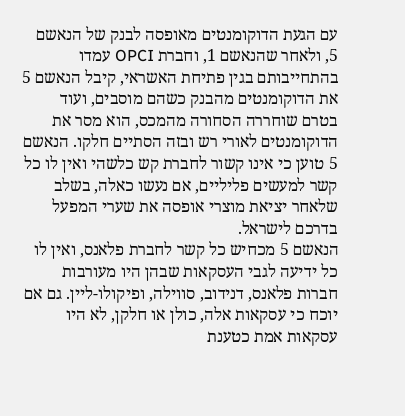עם הגעת הדוקומנטים מאופסה לבנק של הנאשם 5, ולאחר שהנאשם 1, וחברת OPCI עמדו בהתחייבותם בגין פתיחת האשראי, קיבל הנאשם 5 את הדוקומנטים מהבנק כשהם מוסבים, ועוד בטרם שוחררה הסחורה מהמכס, הוא מסר את הדוקומנטים לאורי רש ובזה הסתיים חלקו. הנאשם 5 טוען כי אינו קשור לחברת קש כלשהי ואין לו כל קשר למעשים פליליים, אם נעשו כאלה, בשלב שלאחר יציאת מוצרי אופסה את שערי המפעל בדרכם לישראל.
הנאשם 5 מכחיש כל קשר לחברת פלאנס, ואין לו כל ידיעה לגבי העסקאות שבהן היו מעורבות חברות פלאנס, דנידוב, סווילה, ופיקולו-ליין. גם אם יוכח כי עסקאות אלה, כולן או חלקן, לא היו עסקאות אמת כטענת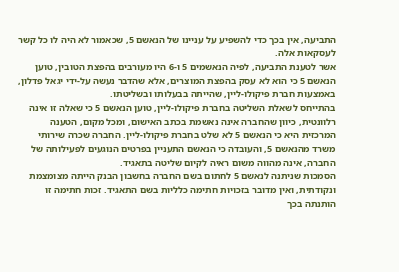התביעה, אין בכך כדי להשפיע על עניינו של הנאשם 5, שכאמור לא היה לו כל קשר לעסקאות אלה.
אשר לטענת התביעה, לפיה הנאשמים 5 ו-6 היו מעורבים בהפצת הטובין, טוען הנאשם 5 כי הוא לא עסק בהפצת המוצרים, אלא שהדבר נעשה על-ידי יגאל פדלון, באמצעות חברת פיקולו-ליין, שהייתה בבעלותו ובשליטתו.
בהתייחס לשאלת השליטה בחברת פיקולו-ליין, טוען הנאשם 5 כי שאלה זו אינה רלוונטית, כיוון שהחברה אינה נאשמת בכתב האישום, ומכל מקום, הטענה המרכזית היא כי הנאשם 5 לא שלט בחברת פיקולו-ליין. החברה שכרה שירותי משרד מהנאשם 5, והעובדה כי הנאשם התעניין בפרטים הנוגעים לפעילותה של החברה, אינה מהווה משום ראיה לקיום שליטה בתאגיד.
הסמכות שניתנה לנאשם 5 לחתום בשם החברה בחשבון הבנק הייתה מצומצמת ונקודתית, ואין מדובר בזכויות חתימה כלליות בשם התאגיד. זכות חתימה זו הותנתה בכך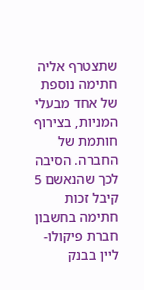שתצטרף אליה חתימה נוספת של אחד מבעלי המניות, בצירוף חותמת של החברה. הסיבה לכך שהנאשם 5 קיבל זכות חתימה בחשבון חברת פיקולו-ליין בבנק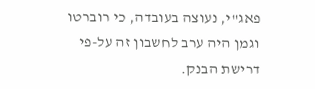פאג"י, נעוצה בעובדה, כי רוברטו וגמן היה ערב לחשבון זה על-פי דרישת הבנק.